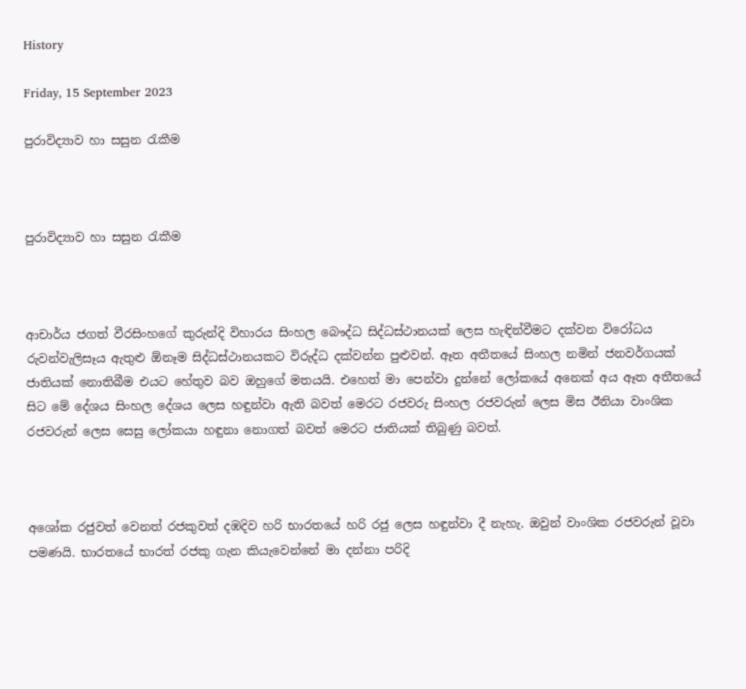History

Friday, 15 September 2023

පුරාවිද්‍යාව හා සසුන රැකීම



පුරාවිද්‍යාව හා සසුන රැකීම



ආචාර්ය ජගත් වීරසිංහගේ කුරුන්දි විහාරය සිංහල බෞද්ධ සිද්ධස්ථානයක් ලෙස හැඳින්වීමට දක්වන විරෝධය රුවන්වැලිසෑය ඇතුළු ඕනෑම සිද්ධස්ථානයකට විරුද්ධ දක්වන්න පුළුවන්. ඈත අතීතයේ සිංහල නමින් ජනවර්ගයක් ජාතියක් නොතිබීම එයට හේතුව බව ඔහුගේ මතයයි. එහෙත් මා පෙන්වා දුන්නේ ලෝකයේ අනෙක් අය ඈත අතීතයේ සිට මේ දේශය සිංහල දේශය ලෙස හඳුන්වා ඇති බවත් මෙරට රජවරු සිංහල රජවරුන් ලෙස මිස ඊනියා වාංශික රජවරුන් ලෙස සෙසු ලෝකයා හඳුනා නොගත් බවත් මෙරට ජාතියක් තිබුණු බවත්.



අශෝක රජුවත් වෙනත් රජකුවත් දඹදිව හරි භාරතයේ හරි රජු ලෙස හඳුන්වා දී නැහැ. ඔවුන් වාංශික රජවරුන් වූවා පමණයි. භාරතයේ භාරත් රජකු ගැන කියැවෙන්නේ මා දන්නා පරිදි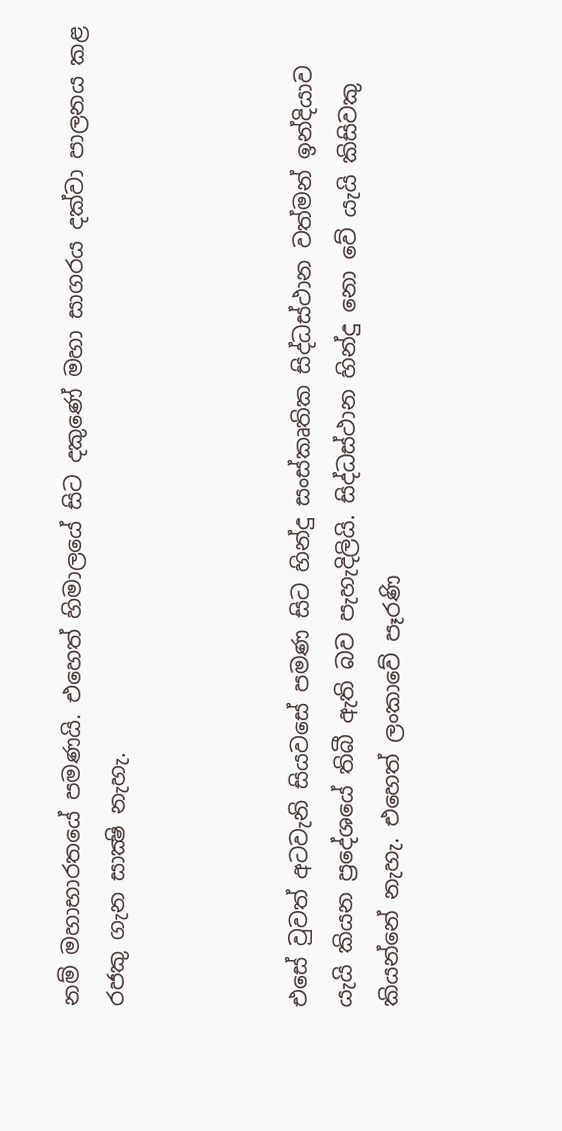නම් මහාභාරතයේ පමණයි. එහෙත් හිමාලයේ සිට දකුණේ මහා සාගරය දක්වා පාලනය කළ රජකු ගැන සාක්‍ෂි නැහැ.



එසේ වුවත් අටවැනි සියවසේ පමණ සිට හින්දු සංස්කෘතික සිද්ධස්ථාන වත්මන් ඉන්දියාව යැයි කියන ප්‍රදේශයේ තිබී ඇති බව පැහැදිලියි. සිද්ධස්ථාන හින්දු නො වේ යැයි කිසිවකු කියන්නේ නැහැ. එහෙත් ලංකාවේ පෑරණි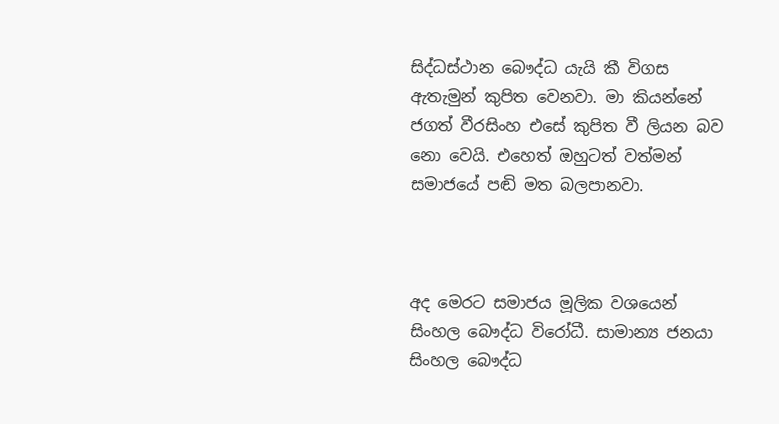සිද්ධස්ථාන බෞද්ධ යැයි කී විගස ඇතැමුන් කුපිත වෙනවා. මා කියන්නේ ජගත් වීරසිංහ එසේ කුපිත වී ලියන බව නො වෙයි. එහෙත් ඔහුටත් වත්මන් සමාජයේ පඬි මත බලපානවා.



අද මෙරට සමාජය මූලික වශයෙන් සිංහල බෞද්ධ විරෝධී. සාමාන්‍ය ජනයා සිංහල බෞද්ධ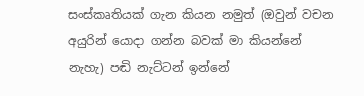සංස්කෘතියක් ගැන කියන නමුත් (ඔවුන් වචන අයුරින් යොදා ගන්න බවක් මා කියන්නේ නැහැ) පඬි නැට්ටන් ඉන්නේ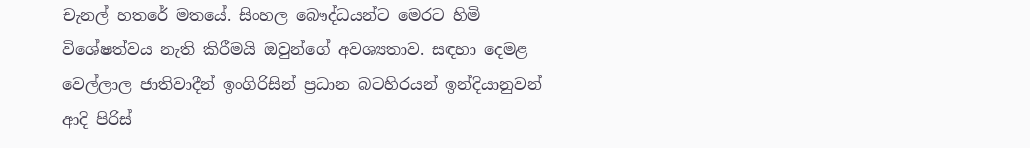චැනල් හතරේ මතයේ. සිංහල බෞද්ධයන්ට මෙරට හිමි විශේෂත්වය නැති කිරීමයි ඔවුන්ගේ අවශ්‍යතාව. සඳහා දෙමළ වෙල්ලාල ජාතිවාදීන් ඉංගිරිසින් ප්‍රධාන බටහිරයන් ඉන්දියානුවන් ආදි පිරිස්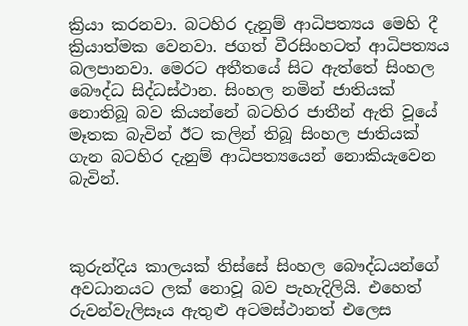ක්‍රියා කරනවා. බටහිර දැනුම් ආධිපත්‍යය මෙහි දී ක්‍රියාත්මක වෙනවා. ජගත් වීරසිංහටත් ආධිපත්‍යය බලපානවා. මෙරට අතීතයේ සිට ඇත්තේ සිංහල බෞද්ධ සිද්ධස්ථාන. සිංහල නමින් ජාතියක් නොතිබූ බව කියන්නේ බටහිර ජාතීන් ඇති වූයේ මෑතක බැවින් ඊට කලින් තිබූ සිංහල ජාතියක් ගැන බටහිර දැනුම් ආධිපත්‍යයෙන් නොකියැවෙන බැවින්.



කුරුන්දිය කාලයක් තිස්සේ සිංහල බෞද්ධයන්ගේ අවධානයට ලක් නොවූ බව පැහැදිලියි. එහෙත් රුවන්වැලිසෑය ඇතුළු අටමස්ථානත් එලෙස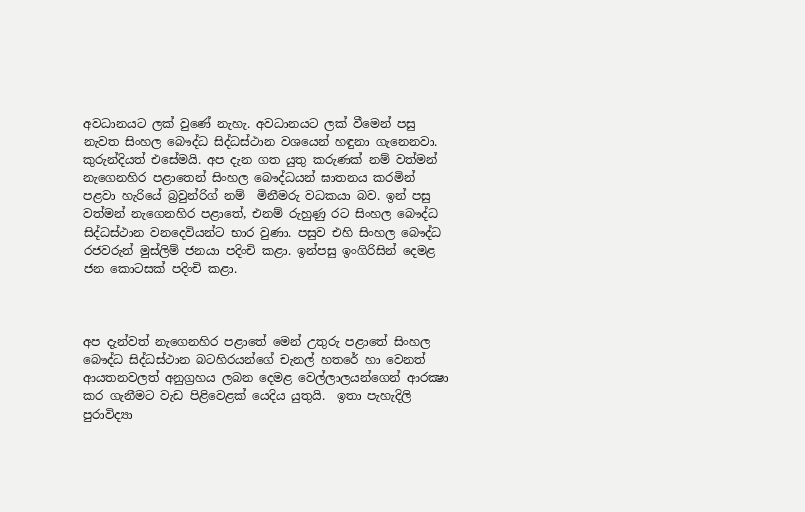අවධානයට ලක් වුණේ නැහැ. අවධානයට ලක් වීමෙන් පසු නැවත සිංහල බෞද්ධ සිද්ධස්ථාන වශයෙන් හඳුනා ගැනෙනවා. කුරුන්දියත් එසේමයි. අප දැන ගත යුතු කරුණක් නම් වත්මන් නැගෙනහිර පළාතෙන් සිංහල බෞද්ධයන් ඝාතනය කරමින් පළවා හැරියේ බ්‍රවුන්රිග් නම්  මිනීමරු වධකයා බව. ඉන් පසු වත්මන් නැගෙනහිර පළාතේ, එනම් රුහුණු රට සිංහල බෞද්ධ සිද්ධස්ථාන වනදෙවියන්ට භාර වුණා. පසුව එහි සිංහල බෞද්ධ රජවරුන් මුස්ලිම් ජනයා පදිංචි කළා. ඉන්පසු ඉංගිරිසින් දෙමළ ජන කොටසක් පදිංචි කළා.



අප දැන්වත් නැගෙනහිර පළාතේ මෙන් උතුරු පළාතේ සිංහල බෞද්ධ සිද්ධස්ථාන බටහිරයන්ගේ චැනල් හතරේ හා වෙනත් ආයතනවලත් අනුග්‍රහය ලබන දෙමළ වෙල්ලාලයන්ගෙන් ආරක්‍ෂා කර ගැනීමට වැඩ පිළිවෙළක් යෙදිය යුතුයි.  ඉතා පැහැදිලි පුරාවිද්‍යා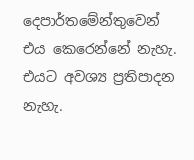දෙපාර්තමේන්තුවෙන් එය කෙරෙන්නේ නැහැ. එයට අවශ්‍ය ප්‍රතිපාදන නැහැ.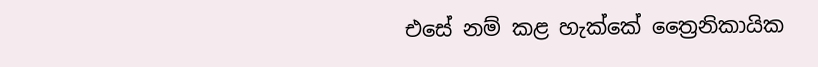එසේ නම් කළ හැක්කේ ත්‍රෛනිකායික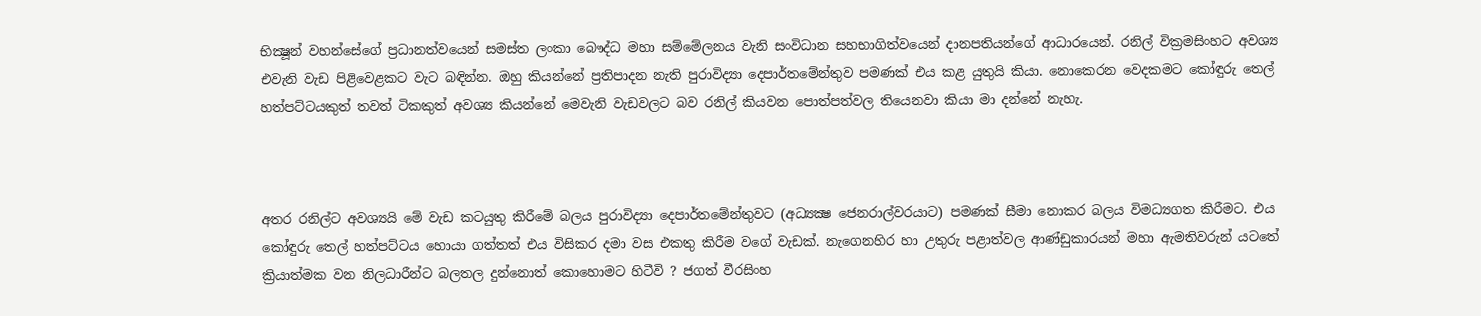භික්‍ෂූන් වහන්සේගේ ප්‍රධානත්වයෙන් සමස්ත ලංකා බෞද්ධ මහා සම්මේලනය වැනි සංවිධාන සහභාගිත්වයෙන් දානපතියන්ගේ ආධාරයෙන්. රනිල් වික්‍රමසිංහට අවශ්‍ය එවැනි වැඩ පිළිවෙළකට වැට බඳින්න. ඔහු කියන්නේ ප්‍රතිපාදන නැති පුරාවිද්‍යා දෙපාර්තමේන්තුව පමණක් එය කළ යුතුයි කියා. නොකෙරන වෙදකමට කෝඳුරු තෙල් හත්පට්ටයකුත් තවත් ටිකකුත් අවශ්‍ය කියන්නේ මෙවැනි වැඩවලට බව රනිල් කියවන පොත්පත්වල තියෙනවා කියා මා දන්නේ නැහැ.



අතර රනිල්ට අවශ්‍යයි මේ වැඩ කටයුතු කිරීමේ බලය පුරාවිද්‍යා දෙපාර්තමේන්තුවට (අධ්‍යක්‍ෂ ජෙනරාල්වරයාට) පමණක් සීමා නොකර බලය විමධ්‍යගත කිරීමට. එය කෝඳුරු තෙල් හත්පට්ටය හොයා ගත්තත් එය විසිකර දමා වස එකතු කිරීම වගේ වැඩක්. නැගෙනහිර හා උතුරු පළාත්වල ආණ්ඩුකාරයන් මහා ඇමතිවරුන් යටතේ ක්‍රියාත්මක වන නිලධාරීන්ට බලතල දුන්නොත් කොහොමට හිටීවි ? ජගත් වීරසිංහ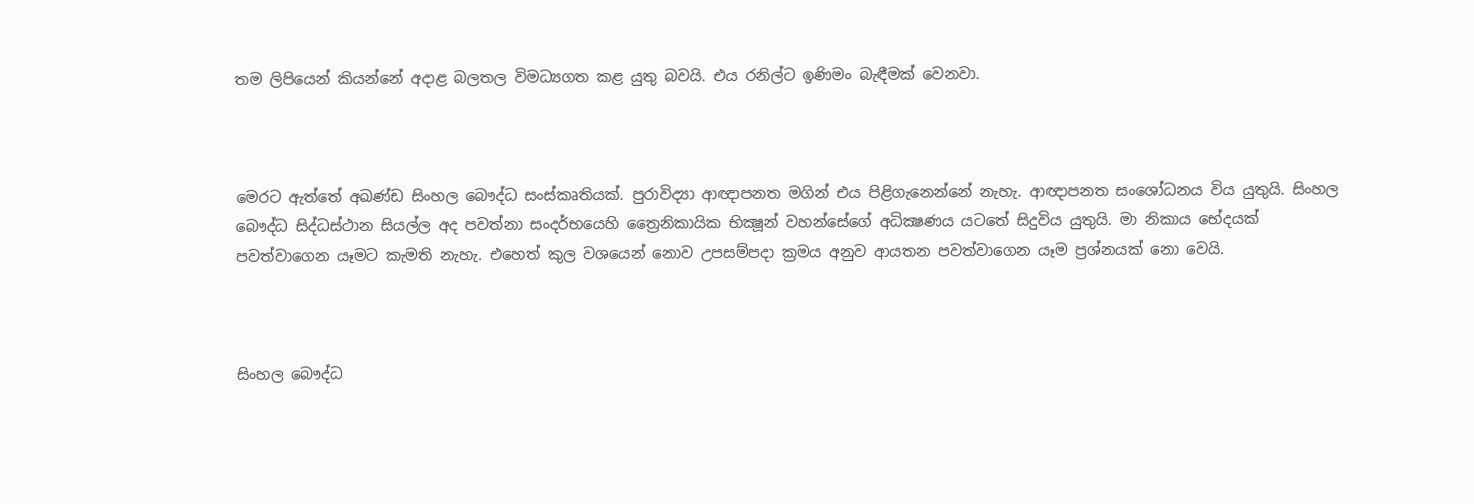තම ලිපියෙන් කියන්නේ අදාළ බලතල විමධ්‍යගත කළ යුතු බවයි. එය රනිල්ට ඉණිමං බැඳීමක් වෙනවා.



මෙරට ඇත්තේ අඛණ්ඩ සිංහල බෞද්ධ සංස්කෘතියක්. පුරාවිද්‍යා ආඥාපනත මගින් එය පිළිගැනෙන්නේ නැහැ. ආඥාපනත සංශෝධනය විය යුතුයි. සිංහල බෞද්ධ සිද්ධස්ථාන සියල්ල අද පවත්නා සංදර්භයෙහි ත්‍රෛනිකායික භික්‍ෂූන් වහන්සේගේ අධික්‍ෂණය යටතේ සිදුවිය යුතුයි. මා නිකාය භේදයක් පවත්වාගෙන යෑමට කැමති නැහැ. එහෙත් කුල වශයෙන් නොව උපසම්පදා ක්‍රමය අනුව ආයතන පවත්වාගෙන යෑම ප්‍රශ්නයක් නො වෙයි.



සිංහල බෞද්ධ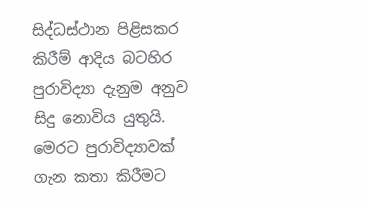සිද්ධස්ථාන පිළිසකර කිරීම් ආදිය බටහිර පුරාවිද්‍යා දැනුම අනුව සිදු නොවිය යුතුයි. මෙරට පුරාවිද්‍යාවක් ගැන කතා කිරීමට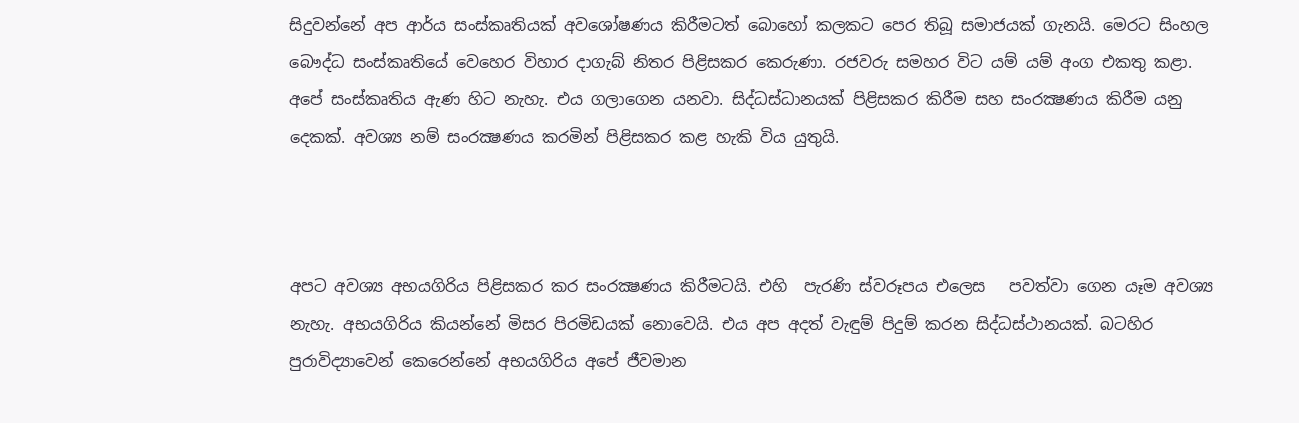සිදුවන්නේ අප ආර්ය සංස්කෘතියක් අවශෝෂණය කිරීමටත් බොහෝ කලකට පෙර තිබූ සමාජයක් ගැනයි. මෙරට සිංහල බෞද්ධ සංස්කෘතියේ වෙහෙර විහාර දාගැබ් නිතර පිළිසකර කෙරුණා. රජවරු සමහර විට යම් යම් අංග එකතු කළා. අපේ සංස්කෘතිය ඇණ හිට නැහැ. එය ගලාගෙන යනවා. සිද්ධස්ධානයක් පිළිසකර කිරීම සහ සංරක්‍ෂණය කිරීම යනු දෙකක්. අවශ්‍ය නම් සංරක්‍ෂණය කරමින් පිළිසකර කළ හැකි විය යුතුයි.



අපට අවශ්‍ය අභයගිරිය පිළිසකර කර සංරක්‍ෂණය කිරීමටයි. එහි  පැරණි ස්වරූපය එලෙස   පවත්වා ගෙන යෑම අවශ්‍ය නැහැ. අභයගිරිය කියන්නේ මිසර පිරමිඩයක් නොවෙයි. එය අප අදත් වැඳුම් පිදුම් කරන සිද්ධස්ථානයක්. බටහිර පුරාවිද්‍යාවෙන් කෙරෙන්නේ අභයගිරිය අපේ ජීවමාන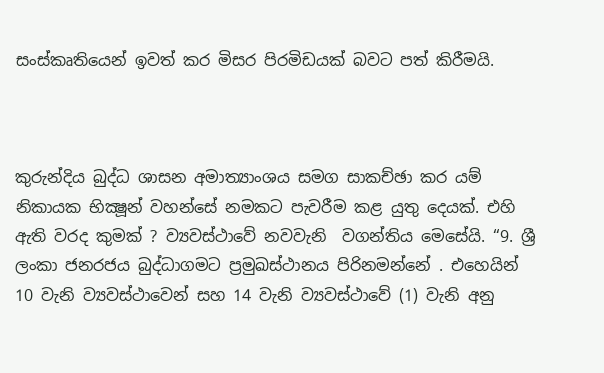සංස්කෘතියෙන් ඉවත් කර මිසර පිරමිඩයක් බවට පත් කිරීමයි.



කුරුන්දිය බුද්ධ ශාසන අමාත්‍යාංශය සමග සාකච්ඡා කර යම් නිකායක භික්‍ෂූන් වහන්සේ නමකට පැවරීම කළ යුතු දෙයක්. එහි ඇති වරද කුමක් ? ව්‍යවස්ථාවේ නවවැනි  වගන්තිය මෙසේයි. “9. ශ්‍රී ලංකා ජනරජය බුද්ධාගමට ප්‍රමුඛස්ථානය පිරිනමන්නේ . එහෙයින් 10 වැනි ව්‍යවස්ථාවෙන් සහ 14 වැනි ව්‍යවස්ථාවේ (1) වැනි අනු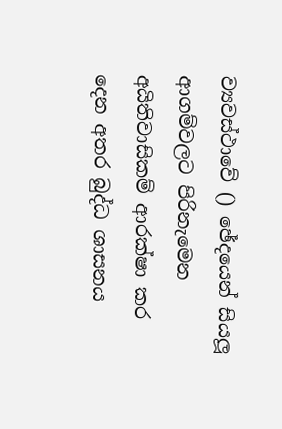ව්‍යවස්ථාවේ () ඡේද‍යෙන් සියලූ ආගම්වලට පිරිනැමෙන අයිතිවාසිකම් ආරක්ෂා කර දෙන අතර බුද්ධ ශාසනය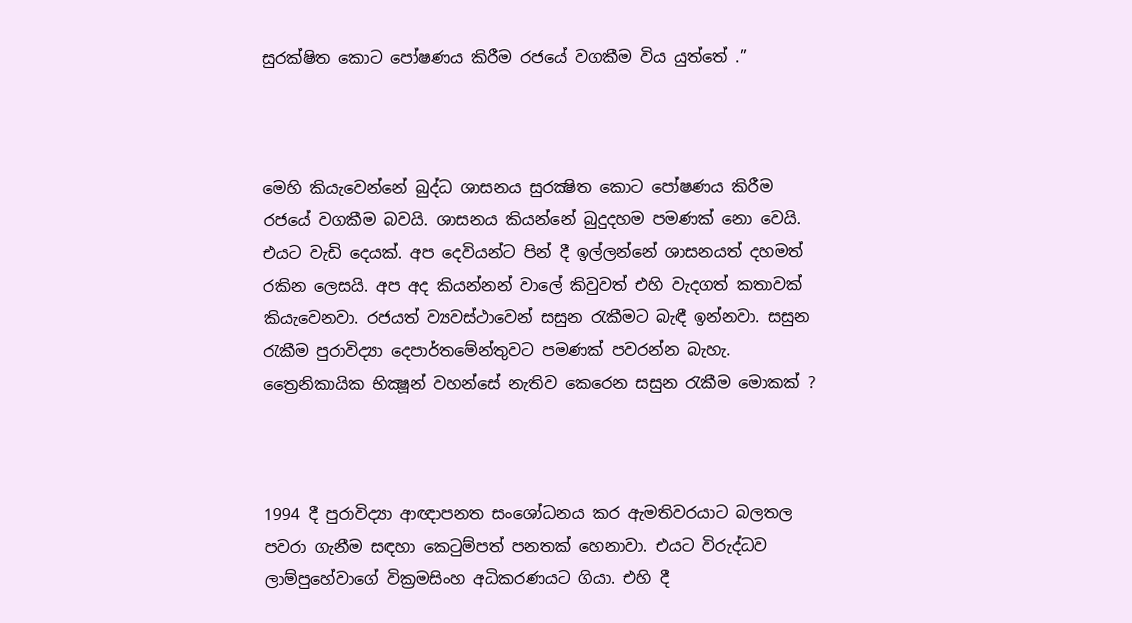සුරක්ෂිත කොට පෝෂණය කිරීම රජයේ වගකීම විය යුත්තේ .”



මෙහි කියැවෙන්නේ බුද්ධ ශාසනය සුරක්‍ෂිත කොට පෝෂණය කිරීම රජයේ වගකීම බවයි. ශාසනය කියන්නේ බුදුදහම පමණක් නො වෙයි. එයට වැඩි දෙයක්. අප දෙවියන්ට පින් දී ඉල්ලන්නේ ශාසනයත් දහමත් රකින ලෙසයි. අප අද කියන්නන් වාලේ කිවුවත් එහි වැදගත් කතාවක් කියැවෙනවා. රජයත් ව්‍යවස්ථාවෙන් සසුන රැකීමට බැඳී ඉන්නවා. සසුන රැකීම පුරාවිද්‍යා දෙපාර්තමේන්තුවට පමණක් පවරන්න බැහැ. ත්‍රෛනිකායික භික්‍ෂූන් වහන්සේ නැතිව කෙරෙන සසුන රැකීම මොකක් ?



1994 දී පුරාවිද්‍යා ආඥාපනත සංශෝධනය කර ඇමතිවරයාට බලතල පවරා ගැනීම සඳහා කෙටුම්පත් පනතක් හෙනාවා. එයට විරුද්ධව ලාම්පුහේවාගේ වික්‍රමසිංහ අධිකරණයට ගියා. එහි දී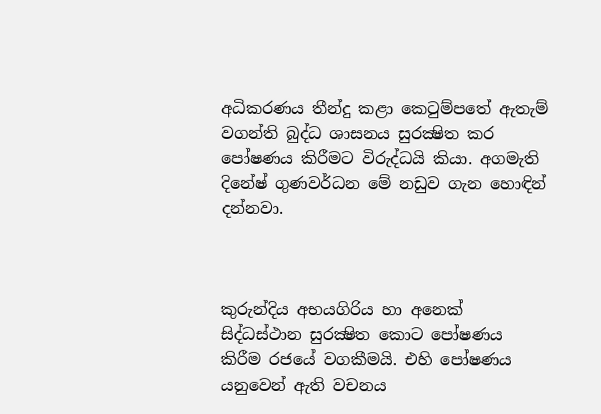අධිකරණය තීන්දු කළා කෙටුම්පතේ ඇතැම් වගන්ති බුද්ධ ශාසනය සුරක්‍ෂිත කර පෝෂණය කිරීමට විරුද්ධයි කියා. අගමැති දිනේෂ් ගුණවර්ධන මේ නඩුව ගැන හොඳින් දන්නවා.



කුරුන්දිය අභයගිරිය හා අනෙක් සිද්ධස්ථාන සුරක්‍ෂිත කොට පෝෂණය කිරීම රජයේ වගකීමයි. එහි පෝෂණය යනුවෙන් ඇති වචනය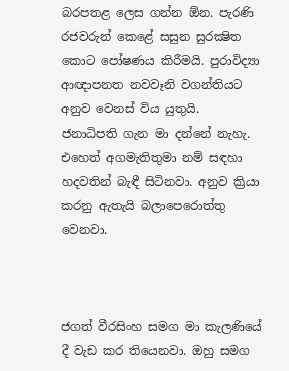බරපතළ ලෙස ගන්න ඕන. පැරණි රජවරුන් කෙළේ සසුන සුරක්‍ෂිත කොට පෝෂණය කිරීමයි. පුරාවිද්‍යා ආඥාපනත නවවෑනි වගන්තියට අනුව වෙනස් විය යුතුයි.  ජනාධිපති ගැන මා දන්නේ නැහැ. එහෙත් අගමැතිතුමා නම් සඳහා හදවතින් බැඳී සිටිනවා. අනුව ක්‍රියා කරනු ඇතැයි බලාපෙරොත්තු වෙනවා.



ජගත් වීරසිංහ සමග මා කැලණියේ දී වැඩ කර තියෙනවා. ඔහු සමග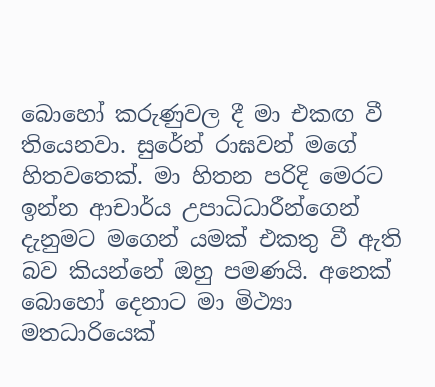බොහෝ කරුණුවල දී මා එකඟ වී තියෙනවා. සුරේන් රාඝවන් මගේ හිතවතෙක්. මා හිතන පරිදි මෙරට ඉන්න ආචාර්ය උපාධිධාරීන්ගෙන්  දැනුමට මගෙන් යමක් එකතු වී ඇති බව කියන්නේ ඔහු පමණයි. අනෙක් බොහෝ දෙනාට මා මිථ්‍යා මතධාරියෙක්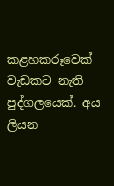කළහකරූවෙක් වැඩකට නැති පුද්ගලයෙක්. අය ලියන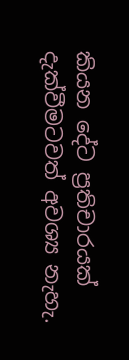කියන දේට ප්‍රතිචාරයක් දැක්වීමටවත් අවශ්‍ය නැහැ.